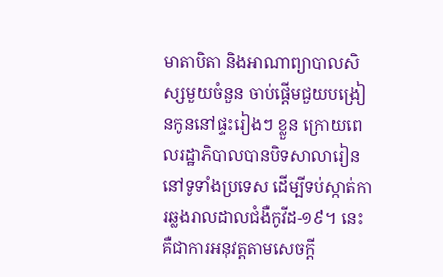មាតាបិតា និងអាណាព្យាបាលសិស្សមួយចំនួន ចាប់ផ្ដើមជួយបង្រៀនកូននៅផ្ទះរៀងៗ ខ្លួន ក្រោយពេលរដ្ឋាភិបាលបានបិទសាលារៀននៅទូទាំងប្រទេស ដើម្បីទប់ស្កាត់ការឆ្លងរាលដាលជំងឺកូវីដ-១៩។ នេះគឺជាការអនុវត្តតាមសេចក្ដី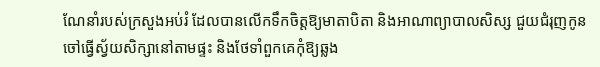ណែនាំរបស់ក្រសួងអប់រំ ដែលបានលើកទឹកចិត្តឱ្យមាតាបិតា និងអាណាព្យាបាលសិស្ស ជួយជំរុញកូនចៅធ្វើស្វ័យសិក្សានៅតាមផ្ទះ និងថែទាំពួកគេកុំឱ្យឆ្លង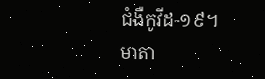ជំងឺកូវីដ-១៩។
មាតា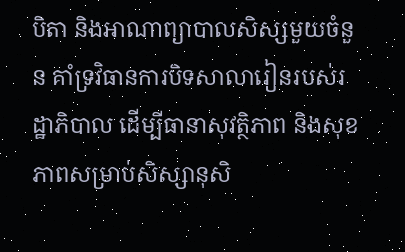បិតា និងអាណាព្យាបាលសិស្សមួយចំនួន គាំទ្រវិធានការបិទសាលារៀនរបស់រដ្ឋាភិបាល ដើម្បីធានាសុវត្ថិភាព និងសុខភាពសម្រាប់សិស្សានុសិ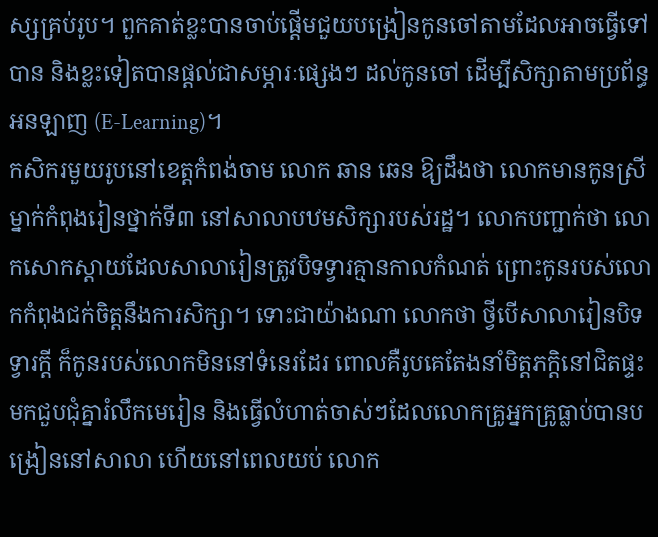ស្សគ្រប់រូប។ ពួកគាត់ខ្លះបានចាប់ផ្ដើមជួយបង្រៀនកូនចៅតាមដែលអាចធ្វើទៅបាន និងខ្លះទៀតបានផ្ដល់ជាសម្ភារៈផ្សេងៗ ដល់កូនចៅ ដើម្បីសិក្សាតាមប្រព័ន្ធអនឡាញ (E-Learning)។
កសិករមួយរូបនៅខេត្តកំពង់ចាម លោក ឆាន ឆេន ឱ្យដឹងថា លោកមានកូនស្រីម្នាក់កំពុងរៀនថ្នាក់ទី៣ នៅសាលាបឋមសិក្សារបស់រដ្ឋ។ លោកបញ្ជាក់ថា លោកសោកស្ដាយដែលសាលារៀនត្រូវបិទទ្វារគ្មានកាលកំណត់ ព្រោះកូនរបស់លោកកំពុងជក់ចិត្តនឹងការសិក្សា។ ទោះជាយ៉ាងណា លោកថា ថ្វីបើសាលារៀនបិទទ្វារក្ដី ក៏កូនរបស់លោកមិននៅទំនេរដែរ ពោលគឺរូបគេតែងនាំមិត្តភក្តិនៅជិតផ្ទះ មកជួបជុំគ្នារំលឹកមេរៀន និងធ្វើលំហាត់ចាស់ៗដែលលោកគ្រូអ្នកគ្រូធ្លាប់បានបង្រៀននៅសាលា ហើយនៅពេលយប់ លោក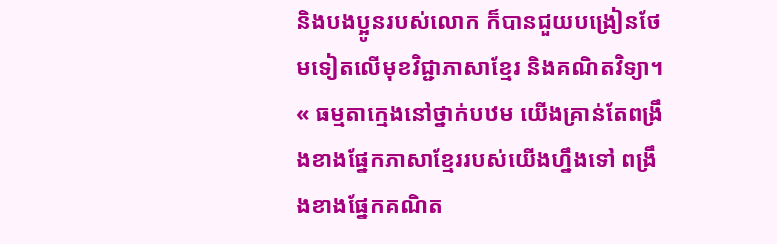និងបងប្អូនរបស់លោក ក៏បានជួយបង្រៀនថែមទៀតលើមុខវិជ្ជាភាសាខ្មែរ និងគណិតវិទ្យា។
« ធម្មតាក្មេងនៅថ្នាក់បឋម យើងគ្រាន់តែពង្រឹងខាងផ្នែកភាសាខ្មែររបស់យើងហ្នឹងទៅ ពង្រឹងខាងផ្នែកគណិត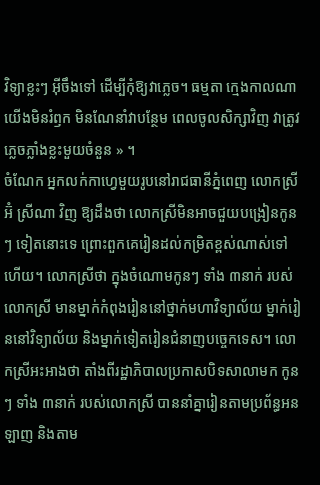វិទ្យាខ្លះៗ អ៊ីចឹងទៅ ដើម្បីកុំឱ្យវាភ្លេច។ ធម្មតា ក្មេងកាលណាយើងមិនរំឭក មិនណែនាំវាបន្ថែម ពេលចូលសិក្សាវិញ វាត្រូវភ្លេចភ្លាំងខ្លះមួយចំនួន » ។
ចំណែក អ្នកលក់កាហ្វេមួយរូបនៅរាជធានីភ្នំពេញ លោកស្រី អ៊ំ ស្រីណា វិញ ឱ្យដឹងថា លោកស្រីមិនអាចជួយបង្រៀនកូនៗ ទៀតនោះទេ ព្រោះពួកគេរៀនដល់កម្រិតខ្ពស់ណាស់ទៅហើយ។ លោកស្រីថា ក្នុងចំណោមកូនៗ ទាំង ៣នាក់ របស់លោកស្រី មានម្នាក់កំពុងរៀននៅថ្នាក់មហាវិទ្យាល័យ ម្នាក់រៀននៅវិទ្យាល័យ និងម្នាក់ទៀតរៀនជំនាញបច្ចេកទេស។ លោកស្រីអះអាងថា តាំងពីរដ្ឋាភិបាលប្រកាសបិទសាលាមក កូនៗ ទាំង ៣នាក់ របស់លោកស្រី បាននាំគ្នារៀនតាមប្រព័ន្ធអនឡាញ និងតាម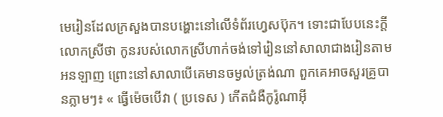មេរៀនដែលក្រសួងបានបង្ហោះនៅលើទំព័រហ្វេសប៊ុក។ ទោះជាបែបនេះក្តី លោកស្រីថា កូនរបស់លោកស្រីហាក់ចង់ទៅរៀននៅសាលាជាងរៀនតាមអនឡាញ ព្រោះនៅសាលាបើគេមានចម្ងល់ត្រង់ណា ពួកគេអាចសួរគ្រូបានភ្លាមៗ៖ « ធ្វើម៉េចបើវា ( ប្រទេស ) កើតជំងឺកូរ៉ូណាអ៊ី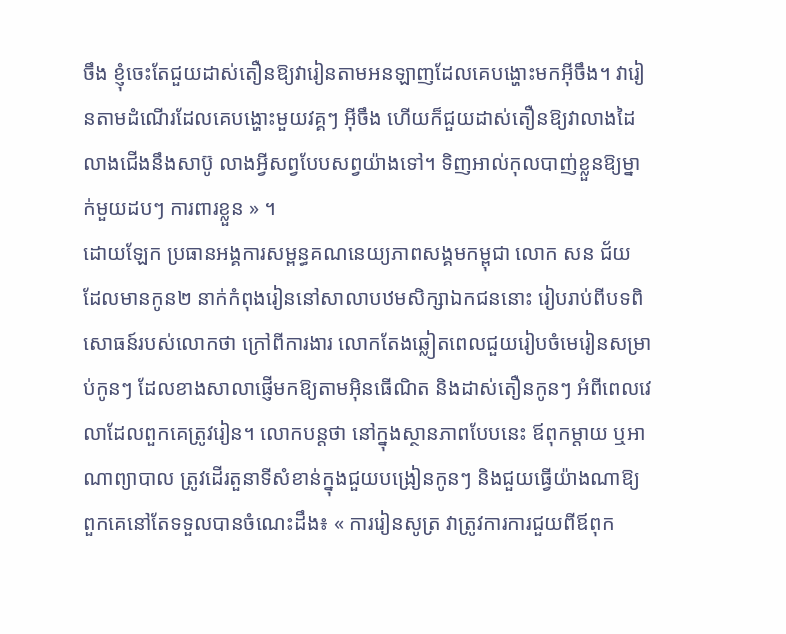ចឹង ខ្ញុំចេះតែជួយដាស់តឿនឱ្យវារៀនតាមអនឡាញដែលគេបង្ហោះមកអ៊ីចឹង។ វារៀនតាមដំណើរដែលគេបង្ហោះមួយវគ្គៗ អ៊ីចឹង ហើយក៏ជួយដាស់តឿនឱ្យវាលាងដៃលាងជើងនឹងសាប៊ូ លាងអ្វីសព្វបែបសព្វយ៉ាងទៅ។ ទិញអាល់កុលបាញ់ខ្លួនឱ្យម្នាក់មួយដបៗ ការពារខ្លួន » ។
ដោយឡែក ប្រធានអង្គការសម្ពន្ធគណនេយ្យភាពសង្គមកម្ពុជា លោក សន ជ័យ ដែលមានកូន២ នាក់កំពុងរៀននៅសាលាបឋមសិក្សាឯកជននោះ រៀបរាប់ពីបទពិសោធន៍របស់លោកថា ក្រៅពីការងារ លោកតែងឆ្លៀតពេលជួយរៀបចំមេរៀនសម្រាប់កូនៗ ដែលខាងសាលាផ្ញើមកឱ្យតាមអ៊ិនធើណិត និងដាស់តឿនកូនៗ អំពីពេលវេលាដែលពួកគេត្រូវរៀន។ លោកបន្តថា នៅក្នុងស្ថានភាពបែបនេះ ឪពុកម្ដាយ ឬអាណាព្យាបាល ត្រូវដើរតួនាទីសំខាន់ក្នុងជួយបង្រៀនកូនៗ និងជួយធ្វើយ៉ាងណាឱ្យពួកគេនៅតែទទួលបានចំណេះដឹង៖ « ការរៀនសូត្រ វាត្រូវការការជួយពីឪពុក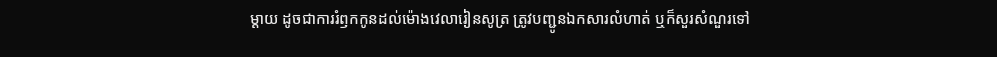ម្ដាយ ដូចជាការរំឭកកូនដល់ម៉ោងវេលារៀនសូត្រ ត្រូវបញ្ជូនឯកសារលំហាត់ ឬក៏សួរសំណួរទៅ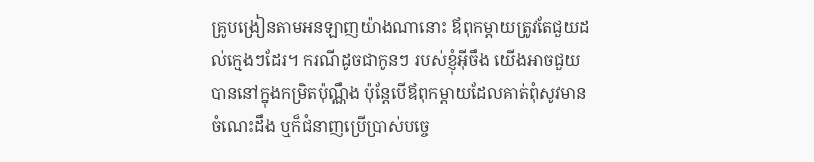គ្រូបង្រៀនតាមអនឡាញយ៉ាងណានោះ ឪពុកម្ដាយត្រូវតែជួយដល់ក្មេងៗដែរ។ ករណីដូចជាកូនៗ របស់ខ្ញុំអ៊ីចឹង យើងអាចជួយបាននៅក្នុងកម្រិតប៉ុណ្ណឹង ប៉ុន្តែបើឪពុកម្ដាយដែលគាត់ពុំសូវមានចំណេះដឹង ឬក៏ជំនាញប្រើប្រាស់បច្ចេ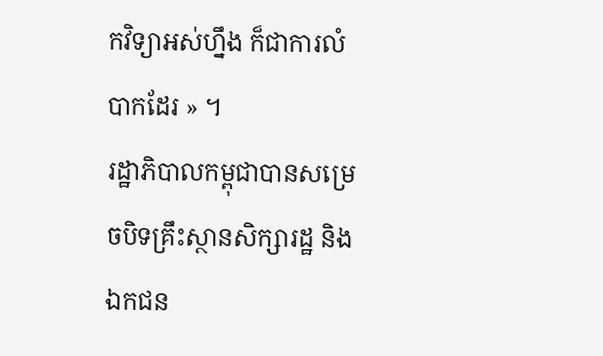កវិទ្យាអស់ហ្នឹង ក៏ជាការលំបាកដែរ » ។
រដ្ឋាភិបាលកម្ពុជាបានសម្រេចបិទគ្រឹះស្ថានសិក្សារដ្ឋ និងឯកជន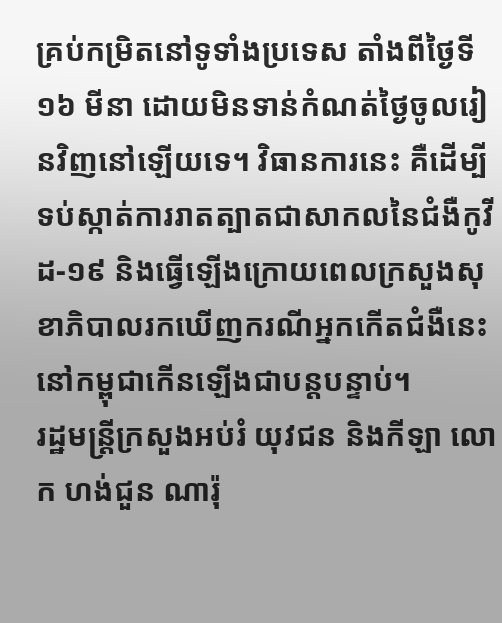គ្រប់កម្រិតនៅទូទាំងប្រទេស តាំងពីថ្ងៃទី១៦ មីនា ដោយមិនទាន់កំណត់ថ្ងៃចូលរៀនវិញនៅឡើយទេ។ វិធានការនេះ គឺដើម្បីទប់ស្កាត់ការរាតត្បាតជាសាកលនៃជំងឺកូវីដ-១៩ និងធ្វើឡើងក្រោយពេលក្រសួងសុខាភិបាលរកឃើញករណីអ្នកកើតជំងឺនេះនៅកម្ពុជាកើនឡើងជាបន្តបន្ទាប់។
រដ្ឋមន្ត្រីក្រសួងអប់រំ យុវជន និងកីឡា លោក ហង់ជួន ណារ៉ុ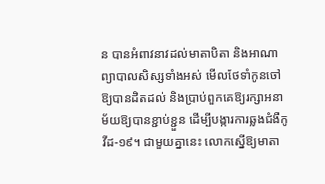ន បានអំពាវនាវដល់មាតាបិតា និងអាណាព្យាបាលសិស្សទាំងអស់ មើលថែទាំកូនចៅឱ្យបានដិតដល់ និងប្រាប់ពួកគេឱ្យរក្សាអនាម័យឱ្យបានខ្ជាប់ខ្ជួន ដើម្បីបង្ការការឆ្លងជំងឺកូវីដ-១៩។ ជាមួយគ្នានេះ លោកស្នើឱ្យមាតា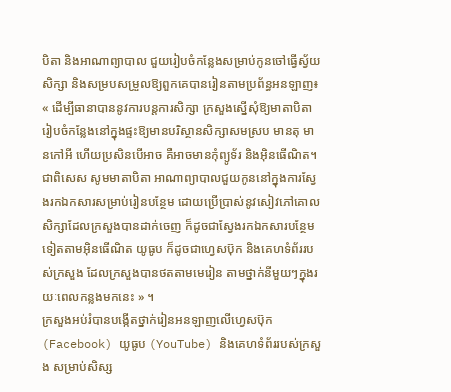បិតា និងអាណាព្យាបាល ជួយរៀបចំកន្លែងសម្រាប់កូនចៅធ្វើស្វ័យសិក្សា និងសម្របសម្រួលឱ្យពួកគេបានរៀនតាមប្រព័ន្ធអនឡាញ៖ « ដើម្បីធានាបាននូវការបន្តការសិក្សា ក្រសួងស្នើសុំឱ្យមាតាបិតារៀបចំកន្លែងនៅក្នុងផ្ទះឱ្យមានបរិស្ថានសិក្សាសមស្រប មានតុ មានកៅអី ហើយប្រសិនបើអាច គឺអាចមានកុំព្យូទ័រ និងអ៊ិនធើណិត។ ជាពិសេស សូមមាតាបិតា អាណាព្យាបាលជួយកូននៅក្នុងការស្វែងរកឯកសារសម្រាប់រៀនបន្ថែម ដោយប្រើប្រាស់នូវសៀវភៅគោលសិក្សាដែលក្រសួងបានដាក់ចេញ ក៏ដូចជាស្វែងរកឯកសារបន្ថែមទៀតតាមអ៊ិនធើណិត យូធូប ក៏ដូចជាហ្វេសប៊ុក និងគេហទំព័ររបស់ក្រសួង ដែលក្រសួងបានថតតាមមេរៀន តាមថ្នាក់នីមួយៗក្នុងរយៈពេលកន្លងមកនេះ » ។
ក្រសួងអប់រំបានបង្កើតថ្នាក់រៀនអនឡាញលើហ្វេសប៊ុក (Facebook) យូធូប (YouTube) និងគេហទំព័ររបស់ក្រសួង សម្រាប់សិស្ស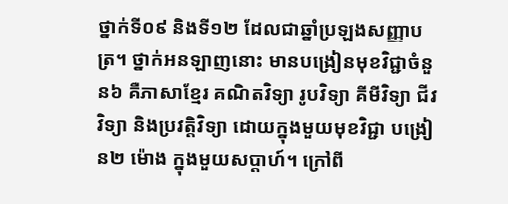ថ្នាក់ទី០៩ និងទី១២ ដែលជាឆ្នាំប្រឡងសញ្ញាបត្រ។ ថ្នាក់អនឡាញនោះ មានបង្រៀនមុខវិជ្ជាចំនួន៦ គឺភាសាខ្មែរ គណិតវិទ្យា រូបវិទ្យា គីមីវិទ្យា ជីវវិទ្យា និងប្រវត្តិវិទ្យា ដោយក្នុងមួយមុខវិជ្ជា បង្រៀន២ ម៉ោង ក្នុងមួយសប្ដាហ៍។ ក្រៅពី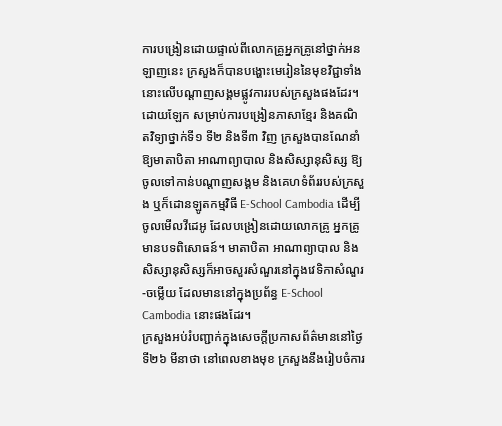ការបង្រៀនដោយផ្ទាល់ពីលោកគ្រូអ្នកគ្រូនៅថ្នាក់អនឡាញនេះ ក្រសួងក៏បានបង្ហោះមេរៀននៃមុខវិជ្ជាទាំងនោះលើបណ្ដាញសង្គមផ្លូវការរបស់ក្រសួងផងដែរ។ ដោយឡែក សម្រាប់ការបង្រៀនភាសាខ្មែរ និងគណិតវិទ្យាថ្នាក់ទី១ ទី២ និងទី៣ វិញ ក្រសួងបានណែនាំឱ្យមាតាបិតា អាណាព្យាបាល និងសិស្សានុសិស្ស ឱ្យចូលទៅកាន់បណ្ដាញសង្គម និងគេហទំព័ររបស់ក្រសួង ឬក៏ដោនឡូតកម្មវិធី E-School Cambodia ដើម្បីចូលមើលវីដេអូ ដែលបង្រៀនដោយលោកគ្រូ អ្នកគ្រូមានបទពិសោធន៍។ មាតាបិតា អាណាព្យាបាល និងសិស្សានុសិស្សក៏អាចសួរសំណួរនៅក្នុងវេទិកាសំណួរ-ចម្លើយ ដែលមាននៅក្នុងប្រព័ន្ធ E-School Cambodia នោះផងដែរ។
ក្រសួងអប់រំបញ្ជាក់ក្នុងសេចក្ដីប្រកាសព័ត៌មាននៅថ្ងៃទី២៦ មីនាថា នៅពេលខាងមុខ ក្រសួងនឹងរៀបចំការ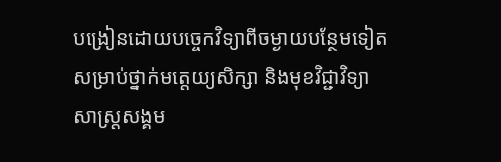បង្រៀនដោយបច្ចេកវិទ្យាពីចម្ងាយបន្ថែមទៀត សម្រាប់ថ្នាក់មត្តេយ្យសិក្សា និងមុខវិជ្ជាវិទ្យាសាស្ត្រសង្គម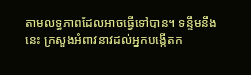តាមលទ្ធភាពដែលអាចធ្វើទៅបាន។ ទន្ទឹមនឹងនេះ ក្រសួងអំពាវនាវដល់អ្នកបង្កើតក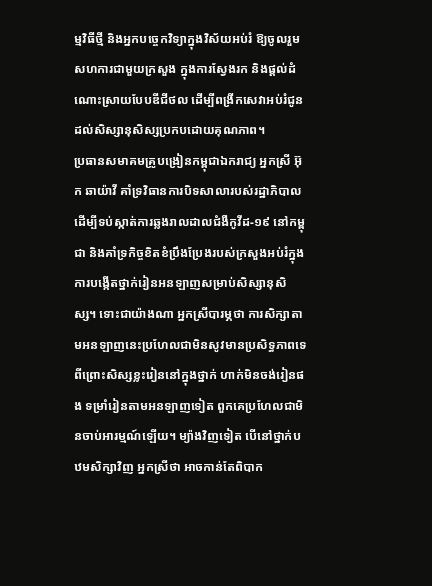ម្មវិធីថ្មី និងអ្នកបច្ចេកវិទ្យាក្នុងវិស័យអប់រំ ឱ្យចូលរួមសហការជាមួយក្រសួង ក្នុងការស្វែងរក និងផ្ដល់ដំណោះស្រាយបែបឌីជីថល ដើម្បីពង្រីកសេវាអប់រំជូនដល់សិស្សានុសិស្សប្រកបដោយគុណភាព។
ប្រធានសមាគមគ្រូបង្រៀនកម្ពុជាឯករាជ្យ អ្នកស្រី អ៊ុក ឆាយ៉ាវី គាំទ្រវិធានការបិទសាលារបស់រដ្ឋាភិបាល ដើម្បីទប់ស្កាត់ការឆ្លងរាលដាលជំងឺកូវីដ-១៩ នៅកម្ពុជា និងគាំទ្រកិច្ចខិតខំប្រឹងប្រែងរបស់ក្រសួងអប់រំក្នុងការបង្កើតថ្នាក់រៀនអនឡាញសម្រាប់សិស្សានុសិស្ស។ ទោះជាយ៉ាងណា អ្នកស្រីបារម្ភថា ការសិក្សាតាមអនឡាញនេះប្រហែលជាមិនសូវមានប្រសិទ្ធភាពទេ ពីព្រោះសិស្សខ្លះរៀននៅក្នុងថ្នាក់ ហាក់មិនចង់រៀនផង ទម្រាំរៀនតាមអនឡាញទៀត ពួកគេប្រហែលជាមិនចាប់អារម្មណ៍ឡើយ។ ម្យ៉ាងវិញទៀត បើនៅថ្នាក់បឋមសិក្សាវិញ អ្នកស្រីថា អាចកាន់តែពិបាក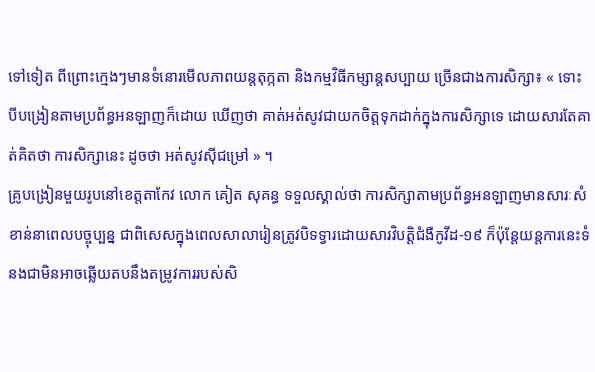ទៅទៀត ពីព្រោះក្មេងៗមានទំនោរមើលភាពយន្តតុក្កតា និងកម្មវិធីកម្សាន្តសប្បាយ ច្រើនជាងការសិក្សា៖ « ទោះបីបង្រៀនតាមប្រព័ន្ធអនឡាញក៏ដោយ ឃើញថា គាត់អត់សូវជាយកចិត្តទុកដាក់ក្នុងការសិក្សាទេ ដោយសារតែគាត់គិតថា ការសិក្សានេះ ដូចថា អត់សូវស៊ីជម្រៅ » ។
គ្រូបង្រៀនមួយរូបនៅខេត្តតាកែវ លោក គៀត សុគន្ធ ទទួលស្គាល់ថា ការសិក្សាតាមប្រព័ន្ធអនឡាញមានសារៈសំខាន់នាពេលបច្ចុប្បន្ន ជាពិសេសក្នុងពេលសាលារៀនត្រូវបិទទ្វារដោយសារវិបត្តិជំងឺកូវីដ-១៩ ក៏ប៉ុន្តែយន្តការនេះទំនងជាមិនអាចឆ្លើយតបនឹងតម្រូវការរបស់សិ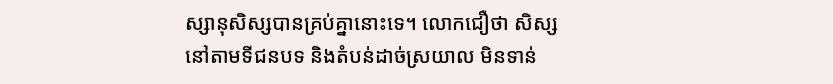ស្សានុសិស្សបានគ្រប់គ្នានោះទេ។ លោកជឿថា សិស្សនៅតាមទីជនបទ និងតំបន់ដាច់ស្រយាល មិនទាន់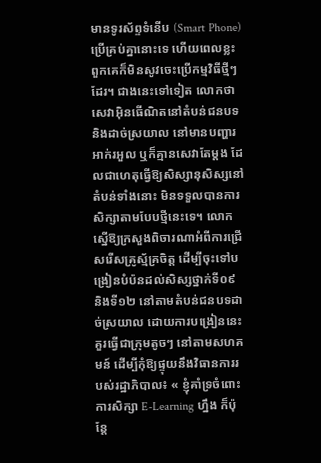មានទូរស័ព្ទទំនើប (Smart Phone) ប្រើគ្រប់គ្នានោះទេ ហើយពេលខ្លះ ពួកគេក៏មិនសូវចេះប្រើកម្មវិធីថ្មីៗ ដែរ។ ជាងនេះទៅទៀត លោកថា សេវាអ៊ិនធើណិតនៅតំបន់ជនបទ និងដាច់ស្រយាល នៅមានបញ្ហារអាក់រអួល ឬក៏គ្មានសេវាតែម្តង ដែលជាហេតុធ្វើឱ្យសិស្សានុសិស្សនៅតំបន់ទាំងនោះ មិនទទួលបានការសិក្សាតាមបែបថ្មីនេះទេ។ លោកស្នើឱ្យក្រសួងពិចារណាអំពីការជ្រើសរើសគ្រូស្ម័គ្រចិត្ត ដើម្បីចុះទៅបង្រៀនបំប៉នដល់សិស្សថ្នាក់ទី០៩ និងទី១២ នៅតាមតំបន់ជនបទដាច់ស្រយាល ដោយការបង្រៀននេះគួរធ្វើជាក្រុមតូចៗ នៅតាមសហគមន៍ ដើម្បីកុំឱ្យផ្ទុយនឹងវិធានការរបស់រដ្ឋាភិបាល៖ « ខ្ញុំគាំទ្រចំពោះការសិក្សា E-Learning ហ្នឹង ក៏ប៉ុន្តែ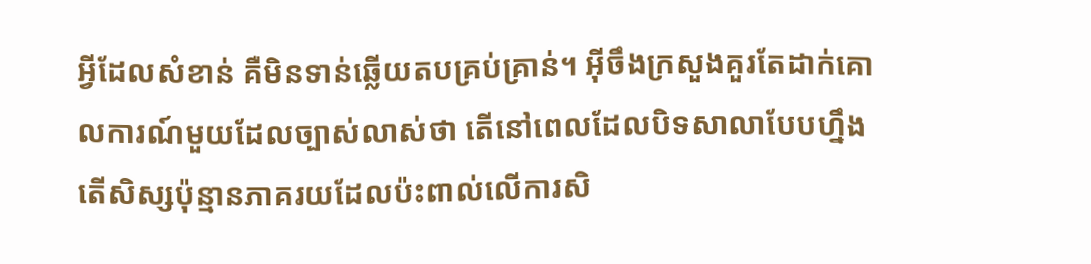អ្វីដែលសំខាន់ គឺមិនទាន់ឆ្លើយតបគ្រប់គ្រាន់។ អ៊ីចឹងក្រសួងគួរតែដាក់គោលការណ៍មួយដែលច្បាស់លាស់ថា តើនៅពេលដែលបិទសាលាបែបហ្នឹង តើសិស្សប៉ុន្មានភាគរយដែលប៉ះពាល់លើការសិ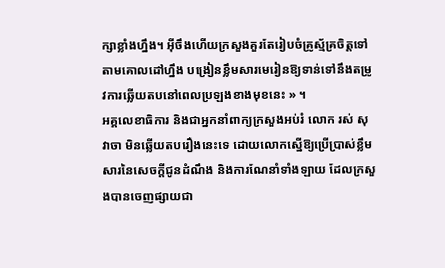ក្សាខ្លាំងហ្នឹង។ អ៊ីចឹងហើយក្រសួងគួរតែរៀបចំគ្រូស្ម័គ្រចិត្តទៅតាមគោលដៅហ្នឹង បង្រៀនខ្លឹមសារមេរៀនឱ្យទាន់ទៅនឹងតម្រូវការឆ្លើយតបនៅពេលប្រឡងខាងមុខនេះ » ។
អគ្គលេខាធិការ និងជាអ្នកនាំពាក្យក្រសួងអប់រំ លោក រស់ សុវាចា មិនឆ្លើយតបរឿងនេះទេ ដោយលោកស្នើឱ្យប្រើប្រាស់ខ្លឹមសារនៃសេចក្ដីជូនដំណឹង និងការណែនាំទាំងឡាយ ដែលក្រសួងបានចេញផ្សាយជា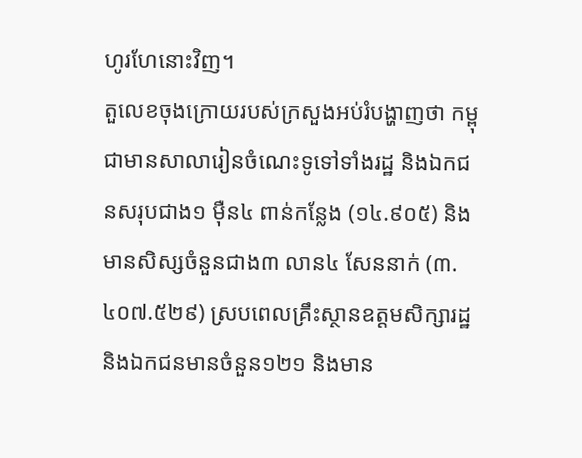ហូរហែនោះវិញ។
តួលេខចុងក្រោយរបស់ក្រសួងអប់រំបង្ហាញថា កម្ពុជាមានសាលារៀនចំណេះទូទៅទាំងរដ្ឋ និងឯកជនសរុបជាង១ ម៉ឺន៤ ពាន់កន្លែង (១៤.៩០៥) និងមានសិស្សចំនួនជាង៣ លាន៤ សែននាក់ (៣.៤០៧.៥២៩) ស្របពេលគ្រឹះស្ថានឧត្ដមសិក្សារដ្ឋ និងឯកជនមានចំនួន១២១ និងមាន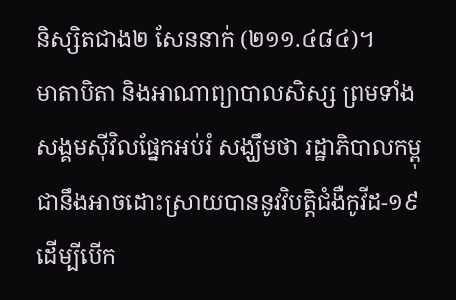និស្សិតជាង២ សែននាក់ (២១១.៤៨៤)។
មាតាបិតា និងអាណាព្យាបាលសិស្ស ព្រមទាំងសង្គមស៊ីវិលផ្នែកអប់រំ សង្ឃឹមថា រដ្ឋាភិបាលកម្ពុជានឹងអាចដោះស្រាយបាននូវវិបត្តិជំងឺកូវីដ-១៩ ដើម្បីបើក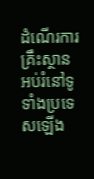ដំណើរការគ្រឹះស្ថានអប់រំនៅទូទាំងប្រទេសឡើង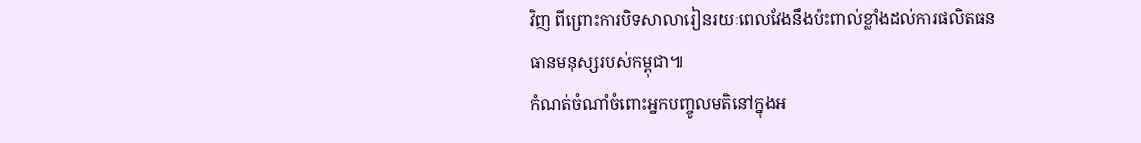វិញ ពីព្រោះការបិទសាលារៀនរយៈពេលវែងនឹងប៉ះពាល់ខ្លាំងដល់ការផលិតធនធានមនុស្សរបស់កម្ពុជា៕
កំណត់ចំណាំចំពោះអ្នកបញ្ចូលមតិនៅក្នុងអ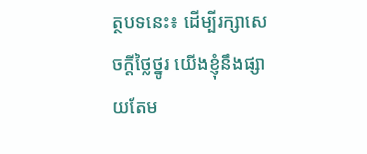ត្ថបទនេះ៖ ដើម្បីរក្សាសេចក្ដីថ្លៃថ្នូរ យើងខ្ញុំនឹងផ្សាយតែម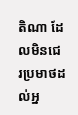តិណា ដែលមិនជេរប្រមាថដល់អ្ន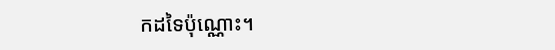កដទៃប៉ុណ្ណោះ។